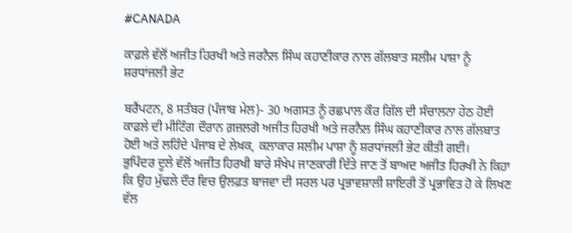#CANADA

ਕਾਫ਼ਲੇ ਵੱਲੋਂ ਅਜੀਤ ਹਿਰਖੀ ਅਤੇ ਜਰਨੈਲ ਸਿੰਘ ਕਹਾਣੀਕਾਰ ਨਾਲ ਗੱਲਬਾਤ ਸਲੀਮ ਪਾਸ਼ਾ ਨੂੰ ਸ਼ਰਧਾਂਜਲੀ ਭੇਟ

ਬਰੈਂਪਟਨ, 8 ਸਤੰਬਰ (ਪੰਜਾਬ ਮੇਲ)- 30 ਅਗਸਤ ਨੂੰ ਰਛਪਾਲ ਕੌਰ ਗਿੱਲ ਦੀ ਸੰਚਾਲਨਾ ਹੇਠ ਹੋਈ ਕਾਫ਼ਲੇ ਦੀ ਮੀਟਿੰਗ ਦੌਰਾਨ ਗ਼ਜ਼ਲਗੋ ਅਜੀਤ ਹਿਰਖੀ ਅਤੇ ਜਰਨੈਲ ਸਿੰਘ ਕਹਾਣੀਕਾਰ ਨਾਲ ਗੱਲਬਾਤ ਹੋਈ ਅਤੇ ਲਹਿੰਦੇ ਪੰਜਾਬ ਦੇ ਲੇਖਕ, ਕਲਾਕਾਰ ਸਲੀਮ ਪਾਸ਼ਾ ਨੂੰ ਸ਼ਰਧਾਂਜਲੀ ਭੇਟ ਕੀਤੀ ਗਈ।
ਭੁਪਿੰਦਰ ਦੂਲੇ ਵੱਲੋਂ ਅਜੀਤ ਹਿਰਖੀ ਬਾਰੇ ਸੰਖੇਪ ਜਾਣਕਾਰੀ ਦਿੱਤੇ ਜਾਣ ਤੋਂ ਬਾਅਦ ਅਜੀਤ ਹਿਰਖੀ ਨੇ ਕਿਹਾ ਕਿ ਉਹ ਮੁੱਢਲੇ ਦੌਰ ਵਿਚ ਉਲਫ਼ਤ ਬਾਜਵਾ ਦੀ ਸਰਲ ਪਰ ਪ੍ਰਭਾਵਸ਼ਾਲੀ ਸ਼ਾਇਰੀ ਤੋਂ ਪ੍ਰਭਾਵਿਤ ਹੋ ਕੇ ਲਿਖਣ ਵੱਲ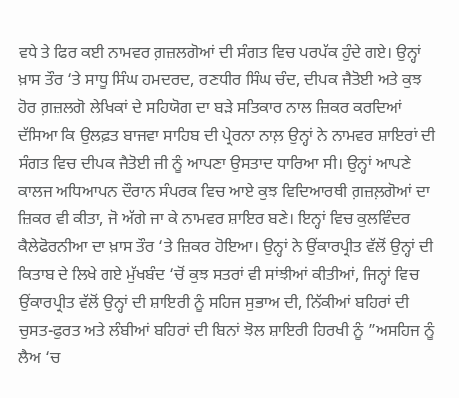ਵਧੇ ਤੇ ਫਿਰ ਕਈ ਨਾਮਵਰ ਗ਼ਜ਼ਲਗੋਆਂ ਦੀ ਸੰਗਤ ਵਿਚ ਪਰਪੱਕ ਹੁੰਦੇ ਗਏ। ਉਨ੍ਹਾਂ ਖ਼ਾਸ ਤੌਰ ‘ਤੇ ਸਾਧੂ ਸਿੰਘ ਹਮਦਰਦ, ਰਣਧੀਰ ਸਿੰਘ ਚੰਦ, ਦੀਪਕ ਜੈਤੋਈ ਅਤੇ ਕੁਝ ਹੋਰ ਗ਼ਜ਼ਲਗੋ ਲੇਖਿਕਾਂ ਦੇ ਸਹਿਯੋਗ ਦਾ ਬੜੇ ਸਤਿਕਾਰ ਨਾਲ ਜ਼ਿਕਰ ਕਰਦਿਆਂ ਦੱਸਿਆ ਕਿ ਉਲਫ਼ਤ ਬਾਜਵਾ ਸਾਹਿਬ ਦੀ ਪ੍ਰੇਰਨਾ ਨਾਲ਼ ਉਨ੍ਹਾਂ ਨੇ ਨਾਮਵਰ ਸ਼ਾਇਰਾਂ ਦੀ ਸੰਗਤ ਵਿਚ ਦੀਪਕ ਜੈਤੋਈ ਜੀ ਨੂੰ ਆਪਣਾ ਉਸਤਾਦ ਧਾਰਿਆ ਸੀ। ਉਨ੍ਹਾਂ ਆਪਣੇ ਕਾਲਜ ਅਧਿਆਪਨ ਦੌਰਾਨ ਸੰਪਰਕ ਵਿਚ ਆਏ ਕੁਝ ਵਿਦਿਆਰਥੀ ਗ਼ਜ਼ਲ਼ਗੋਆਂ ਦਾ ਜ਼ਿਕਰ ਵੀ ਕੀਤਾ, ਜੋ ਅੱਗੇ ਜਾ ਕੇ ਨਾਮਵਰ ਸ਼ਾਇਰ ਬਣੇ। ਇਨ੍ਹਾਂ ਵਿਚ ਕੁਲਵਿੰਦਰ ਕੈਲੇਫੋਰਨੀਆ ਦਾ ਖ਼ਾਸ ਤੌਰ ‘ਤੇ ਜ਼ਿਕਰ ਹੋਇਆ। ਉਨ੍ਹਾਂ ਨੇ ਉਂਕਾਰਪ੍ਰੀਤ ਵੱਲੋਂ ਉਨ੍ਹਾਂ ਦੀ ਕਿਤਾਬ ਦੇ ਲਿਖੇ ਗਏ ਮੁੱਖਬੰਦ ‘ਚੋਂ ਕੁਝ ਸਤਰਾਂ ਵੀ ਸਾਂਝੀਆਂ ਕੀਤੀਆਂ, ਜਿਨ੍ਹਾਂ ਵਿਚ ਉਂਕਾਰਪ੍ਰੀਤ ਵੱਲੋਂ ਉਨ੍ਹਾਂ ਦੀ ਸ਼ਾਇਰੀ ਨੂੰ ਸਹਿਜ ਸੁਭਾਅ ਦੀ, ਨਿੱਕੀਆਂ ਬਹਿਰਾਂ ਦੀ ਚੁਸਤ-ਫੁਰਤ ਅਤੇ ਲੰਬੀਆਂ ਬਹਿਰਾਂ ਦੀ ਬਿਨਾਂ ਝੋਲ ਸ਼ਾਇਰੀ ਹਿਰਖੀ ਨੂੰ ”ਅਸਹਿਜ ਨੂੰ ਲੈਅ ‘ਚ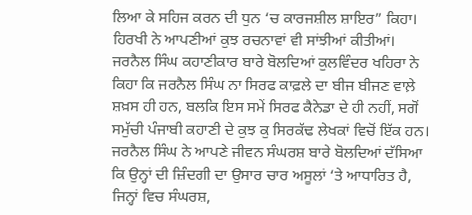ਲਿਆ ਕੇ ਸਹਿਜ ਕਰਨ ਦੀ ਧੁਨ ‘ਚ ਕਾਰਜਸ਼ੀਲ ਸ਼ਾਇਰ” ਕਿਹਾ। ਹਿਰਖੀ ਨੇ ਆਪਣੀਆਂ ਕੁਝ ਰਚਨਾਵਾਂ ਵੀ ਸਾਂਝੀਆਂ ਕੀਤੀਆਂ।
ਜਰਨੈਲ ਸਿੰਘ ਕਹਾਣੀਕਾਰ ਬਾਰੇ ਬੋਲਦਿਆਂ ਕੁਲਵਿੰਦਰ ਖਹਿਰਾ ਨੇ ਕਿਹਾ ਕਿ ਜਰਨੈਲ ਸਿੰਘ ਨਾ ਸਿਰਫ ਕਾਫ਼ਲੇ ਦਾ ਬੀਜ ਬੀਜਣ ਵਾਲ਼ੇ ਸ਼ਖ਼ਸ ਹੀ ਹਨ, ਬਲਕਿ ਇਸ ਸਮੇਂ ਸਿਰਫ ਕੈਨੇਡਾ ਦੇ ਹੀ ਨਹੀਂ, ਸਗੋਂ ਸਮੁੱਚੀ ਪੰਜਾਬੀ ਕਹਾਣੀ ਦੇ ਕੁਝ ਕੁ ਸਿਰਕੱਢ ਲੇਖਕਾਂ ਵਿਚੋਂ ਇੱਕ ਹਨ। ਜਰਨੈਲ ਸਿੰਘ ਨੇ ਆਪਣੇ ਜੀਵਨ ਸੰਘਰਸ਼ ਬਾਰੇ ਬੋਲਦਿਆਂ ਦੱਸਿਆ ਕਿ ਉਨ੍ਹਾਂ ਦੀ ਜ਼ਿੰਦਗੀ ਦਾ ਉਸਾਰ ਚਾਰ ਅਸੂਲਾਂ ‘ਤੇ ਆਧਾਰਿਤ ਹੈ, ਜਿਨ੍ਹਾਂ ਵਿਚ ਸੰਘਰਸ਼,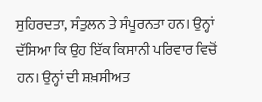ਸੁਹਿਰਦਤਾ, ਸੰਤੁਲਨ ਤੇ ਸੰਪੂਰਨਤਾ ਹਨ। ਉਨ੍ਹਾਂ ਦੱਸਿਆ ਕਿ ਉਹ ਇੱਕ ਕਿਸਾਨੀ ਪਰਿਵਾਰ ਵਿਚੋਂ ਹਨ। ਉਨ੍ਹਾਂ ਦੀ ਸ਼ਖ਼ਸੀਅਤ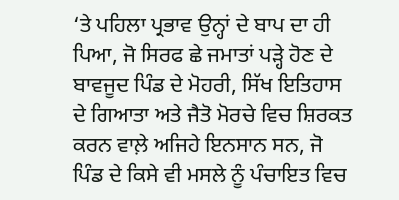‘ਤੇ ਪਹਿਲਾ ਪ੍ਰਭਾਵ ਉਨ੍ਹਾਂ ਦੇ ਬਾਪ ਦਾ ਹੀ ਪਿਆ, ਜੋ ਸਿਰਫ ਛੇ ਜਮਾਤਾਂ ਪੜ੍ਹੇ ਹੋਣ ਦੇ ਬਾਵਜੂਦ ਪਿੰਡ ਦੇ ਮੋਹਰੀ, ਸਿੱਖ ਇਤਿਹਾਸ ਦੇ ਗਿਆਤਾ ਅਤੇ ਜੈਤੋ ਮੋਰਚੇ ਵਿਚ ਸ਼ਿਰਕਤ ਕਰਨ ਵਾਲ਼ੇ ਅਜਿਹੇ ਇਨਸਾਨ ਸਨ, ਜੋ ਪਿੰਡ ਦੇ ਕਿਸੇ ਵੀ ਮਸਲੇ ਨੂੰ ਪੰਚਾਇਤ ਵਿਚ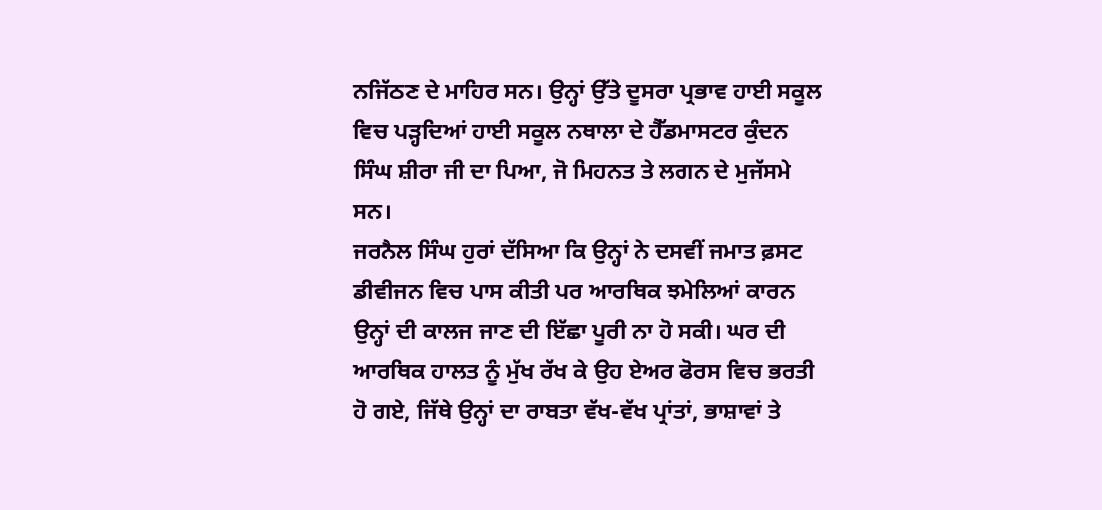ਨਜਿੱਠਣ ਦੇ ਮਾਹਿਰ ਸਨ। ਉਨ੍ਹਾਂ ਉੱਤੇ ਦੂਸਰਾ ਪ੍ਰਭਾਵ ਹਾਈ ਸਕੂਲ ਵਿਚ ਪੜ੍ਹਦਿਆਂ ਹਾਈ ਸਕੂਲ ਨਥਾਲਾ ਦੇ ਹੈੱਡਮਾਸਟਰ ਕੁੰਦਨ ਸਿੰਘ ਸ਼ੀਰਾ ਜੀ ਦਾ ਪਿਆ, ਜੋ ਮਿਹਨਤ ਤੇ ਲਗਨ ਦੇ ਮੁਜੱਸਮੇ ਸਨ।
ਜਰਨੈਲ ਸਿੰਘ ਹੁਰਾਂ ਦੱਸਿਆ ਕਿ ਉਨ੍ਹਾਂ ਨੇ ਦਸਵੀਂ ਜਮਾਤ ਫ਼ਸਟ ਡੀਵੀਜਨ ਵਿਚ ਪਾਸ ਕੀਤੀ ਪਰ ਆਰਥਿਕ ਝਮੇਲਿਆਂ ਕਾਰਨ ਉਨ੍ਹਾਂ ਦੀ ਕਾਲਜ ਜਾਣ ਦੀ ਇੱਛਾ ਪੂਰੀ ਨਾ ਹੋ ਸਕੀ। ਘਰ ਦੀ ਆਰਥਿਕ ਹਾਲਤ ਨੂੰ ਮੁੱਖ ਰੱਖ ਕੇ ਉਹ ਏਅਰ ਫੋਰਸ ਵਿਚ ਭਰਤੀ ਹੋ ਗਏ, ਜਿੱਥੇ ਉਨ੍ਹਾਂ ਦਾ ਰਾਬਤਾ ਵੱਖ-ਵੱਖ ਪ੍ਰਾਂਤਾਂ, ਭਾਸ਼ਾਵਾਂ ਤੇ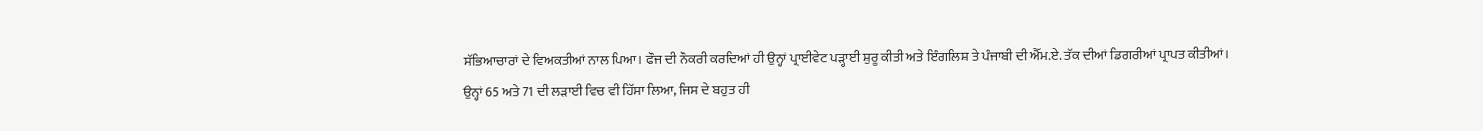ਸੱਭਿਆਚਾਰਾਂ ਦੇ ਵਿਅਕਤੀਆਂ ਨਾਲ ਪਿਆ। ਫੌਜ ਦੀ ਨੌਕਰੀ ਕਰਦਿਆਂ ਹੀ ਉਨ੍ਹਾਂ ਪ੍ਰਾਈਵੇਟ ਪੜ੍ਹਾਈ ਸ਼ੁਰੂ ਕੀਤੀ ਅਤੇ ਇੰਗਲਿਸ਼ ਤੇ ਪੰਜਾਬੀ ਦੀ ਐੱਮ.ਏ. ਤੱਕ ਦੀਆਂ ਡਿਗਰੀਆਂ ਪ੍ਰਾਪਤ ਕੀਤੀਆਂ।
ਉਨ੍ਹਾਂ 65 ਅਤੇ 71 ਦੀ ਲੜਾਈ ਵਿਚ ਵੀ ਹਿੱਸਾ ਲਿਆ, ਜਿਸ ਦੇ ਬਹੁਤ ਹੀ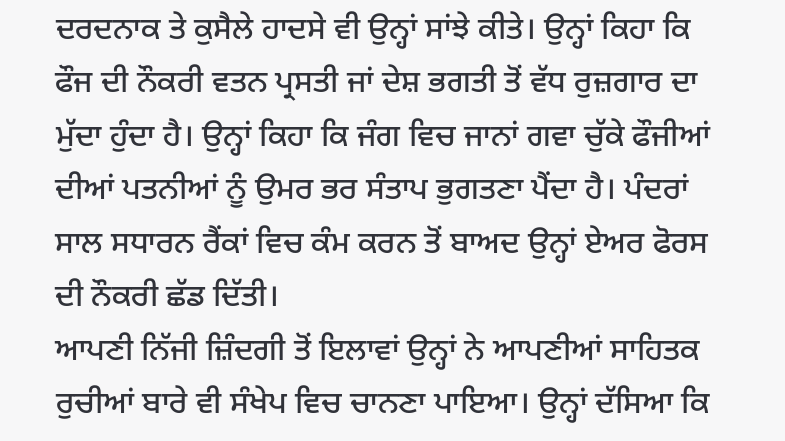ਦਰਦਨਾਕ ਤੇ ਕੁਸੈਲੇ ਹਾਦਸੇ ਵੀ ਉਨ੍ਹਾਂ ਸਾਂਝੇ ਕੀਤੇ। ਉਨ੍ਹਾਂ ਕਿਹਾ ਕਿ ਫੌਜ ਦੀ ਨੌਕਰੀ ਵਤਨ ਪ੍ਰਸਤੀ ਜਾਂ ਦੇਸ਼ ਭਗਤੀ ਤੋਂ ਵੱਧ ਰੁਜ਼ਗਾਰ ਦਾ ਮੁੱਦਾ ਹੁੰਦਾ ਹੈ। ਉਨ੍ਹਾਂ ਕਿਹਾ ਕਿ ਜੰਗ ਵਿਚ ਜਾਨਾਂ ਗਵਾ ਚੁੱਕੇ ਫੌਜੀਆਂ ਦੀਆਂ ਪਤਨੀਆਂ ਨੂੰ ਉਮਰ ਭਰ ਸੰਤਾਪ ਭੁਗਤਣਾ ਪੈਂਦਾ ਹੈ। ਪੰਦਰਾਂ ਸਾਲ ਸਧਾਰਨ ਰੈਂਕਾਂ ਵਿਚ ਕੰਮ ਕਰਨ ਤੋਂ ਬਾਅਦ ਉਨ੍ਹਾਂ ਏਅਰ ਫੋਰਸ ਦੀ ਨੌਕਰੀ ਛੱਡ ਦਿੱਤੀ।
ਆਪਣੀ ਨਿੱਜੀ ਜ਼ਿੰਦਗੀ ਤੋਂ ਇਲਾਵਾਂ ਉਨ੍ਹਾਂ ਨੇ ਆਪਣੀਆਂ ਸਾਹਿਤਕ ਰੁਚੀਆਂ ਬਾਰੇ ਵੀ ਸੰਖੇਪ ਵਿਚ ਚਾਨਣਾ ਪਾਇਆ। ਉਨ੍ਹਾਂ ਦੱਸਿਆ ਕਿ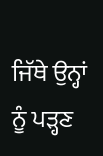ਜਿੱਥੇ ਉਨ੍ਹਾਂ ਨੂੰ ਪੜ੍ਹਣ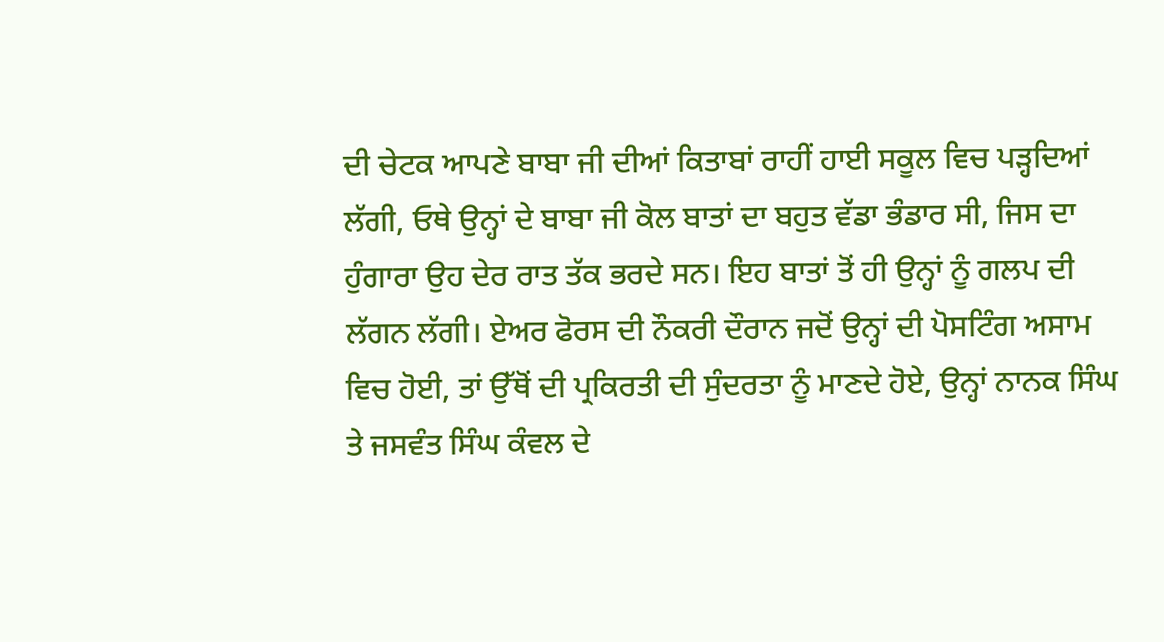ਦੀ ਚੇਟਕ ਆਪਣੇ ਬਾਬਾ ਜੀ ਦੀਆਂ ਕਿਤਾਬਾਂ ਰਾਹੀਂ ਹਾਈ ਸਕੂਲ ਵਿਚ ਪੜ੍ਹਦਿਆਂ ਲੱਗੀ, ਓਥੇ ਉਨ੍ਹਾਂ ਦੇ ਬਾਬਾ ਜੀ ਕੋਲ ਬਾਤਾਂ ਦਾ ਬਹੁਤ ਵੱਡਾ ਭੰਡਾਰ ਸੀ, ਜਿਸ ਦਾ ਹੁੰਗਾਰਾ ਉਹ ਦੇਰ ਰਾਤ ਤੱਕ ਭਰਦੇ ਸਨ। ਇਹ ਬਾਤਾਂ ਤੋਂ ਹੀ ਉਨ੍ਹਾਂ ਨੂੰ ਗਲਪ ਦੀ ਲੱਗਨ ਲੱਗੀ। ਏਅਰ ਫੋਰਸ ਦੀ ਨੌਕਰੀ ਦੌਰਾਨ ਜਦੋਂ ਉਨ੍ਹਾਂ ਦੀ ਪੋਸਟਿੰਗ ਅਸਾਮ ਵਿਚ ਹੋਈ, ਤਾਂ ਉੱਥੋਂ ਦੀ ਪ੍ਰਕਿਰਤੀ ਦੀ ਸੁੰਦਰਤਾ ਨੂੰ ਮਾਣਦੇ ਹੋਏ, ਉਨ੍ਹਾਂ ਨਾਨਕ ਸਿੰਘ ਤੇ ਜਸਵੰਤ ਸਿੰਘ ਕੰਵਲ ਦੇ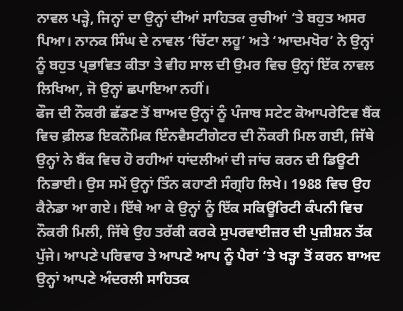ਨਾਵਲ ਪੜ੍ਹੇ, ਜਿਨ੍ਹਾਂ ਦਾ ਉਨ੍ਹਾਂ ਦੀਆਂ ਸਾਹਿਤਕ ਰੁਚੀਆਂ ‘ਤੇ ਬਹੁਤ ਅਸਰ ਪਿਆ। ਨਾਨਕ ਸਿੰਘ ਦੇ ਨਾਵਲ ‘ਚਿੱਟਾ ਲਹੂ’ ਅਤੇ ‘ਆਦਮਖੋਰ’ ਨੇ ਉਨ੍ਹਾਂ ਨੂੰ ਬਹੁਤ ਪ੍ਰਭਾਵਿਤ ਕੀਤਾ ਤੇ ਵੀਹ ਸਾਲ ਦੀ ਉਮਰ ਵਿਚ ਉਨ੍ਹਾਂ ਇੱਕ ਨਾਵਲ ਲਿਖਿਆ, ਜੋ ਉਨ੍ਹਾਂ ਛਪਾਇਆ ਨਹੀਂ।
ਫੌਜ ਦੀ ਨੌਕਰੀ ਛੱਡਣ ਤੋਂ ਬਾਅਦ ਉਨ੍ਹਾਂ ਨੂੰ ਪੰਜਾਬ ਸਟੇਟ ਕੋਆਪਰੇਟਿਵ ਬੈਂਕ ਵਿਚ ਫ਼ੀਲਡ ਇਕਨੌਮਿਕ ਇੰਨਵੈਸਟੀਗੇਟਰ ਦੀ ਨੌਕਰੀ ਮਿਲ ਗਈ, ਜਿੱਥੇ ਉਨ੍ਹਾਂ ਨੇ ਬੈਂਕ ਵਿਚ ਹੋ ਰਹੀਆਂ ਧਾਂਦਲੀਆਂ ਦੀ ਜਾਂਚ ਕਰਨ ਦੀ ਡਿਊਟੀ ਨਿਭਾਈ। ਉਸ ਸਮੇਂ ਉਨ੍ਹਾਂ ਤਿੰਨ ਕਹਾਣੀ ਸੰਗ੍ਰਹਿ ਲਿਖੇ। 1988 ਵਿਚ ਉਹ ਕੈਨੇਡਾ ਆ ਗਏ। ਇੱਥੇ ਆ ਕੇ ਉਨ੍ਹਾਂ ਨੂੰ ਇੱਕ ਸਕਿਊਰਿਟੀ ਕੰਪਨੀ ਵਿਚ ਨੌਕਰੀ ਮਿਲੀ, ਜਿੱਥੇ ਉਹ ਤਰੱਕੀ ਕਰਕੇ ਸੁਪਰਵਾਈਜ਼ਰ ਦੀ ਪੁਜ਼ੀਸ਼ਨ ਤੱਕ ਪੁੱਜੇ। ਆਪਣੇ ਪਰਿਵਾਰ ਤੇ ਆਪਣੇ ਆਪ ਨੂੰ ਪੈਰਾਂ ‘ਤੇ ਖੜ੍ਹਾ ਤੋਂ ਕਰਨ ਬਾਅਦ ਉਨ੍ਹਾਂ ਆਪਣੇ ਅੰਦਰਲੀ ਸਾਹਿਤਕ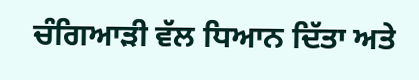ਚੰਗਿਆੜੀ ਵੱਲ ਧਿਆਨ ਦਿੱਤਾ ਅਤੇ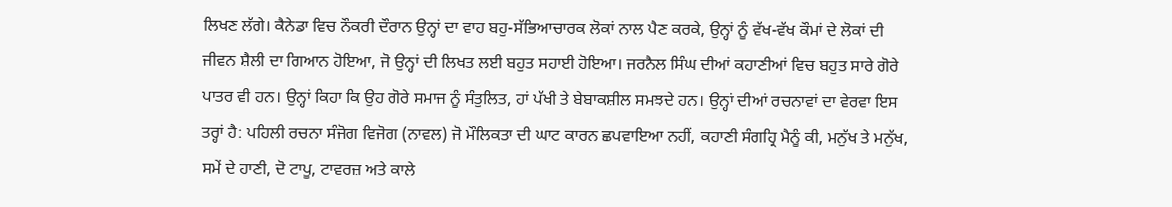ਲਿਖਣ ਲੱਗੇ। ਕੈਨੇਡਾ ਵਿਚ ਨੌਕਰੀ ਦੌਰਾਨ ਉਨ੍ਹਾਂ ਦਾ ਵਾਹ ਬਹੁ-ਸੱਭਿਆਚਾਰਕ ਲੋਕਾਂ ਨਾਲ ਪੈਣ ਕਰਕੇ, ਉਨ੍ਹਾਂ ਨੂੰ ਵੱਖ-ਵੱਖ ਕੌਮਾਂ ਦੇ ਲੋਕਾਂ ਦੀ ਜੀਵਨ ਸ਼ੈਲੀ ਦਾ ਗਿਆਨ ਹੋਇਆ, ਜੋ ਉਨ੍ਹਾਂ ਦੀ ਲਿਖਤ ਲਈ ਬਹੁਤ ਸਹਾਈ ਹੋਇਆ। ਜਰਨੈਲ ਸਿੰਘ ਦੀਆਂ ਕਹਾਣੀਆਂ ਵਿਚ ਬਹੁਤ ਸਾਰੇ ਗੋਰੇ ਪਾਤਰ ਵੀ ਹਨ। ਉਨ੍ਹਾਂ ਕਿਹਾ ਕਿ ਉਹ ਗੋਰੇ ਸਮਾਜ ਨੂੰ ਸੰਤੁਲਿਤ, ਹਾਂ ਪੱਖੀ ਤੇ ਬੇਬਾਕਸ਼ੀਲ ਸਮਝਦੇ ਹਨ। ਉਨ੍ਹਾਂ ਦੀਆਂ ਰਚਨਾਵਾਂ ਦਾ ਵੇਰਵਾ ਇਸ ਤਰ੍ਹਾਂ ਹੈ: ਪਹਿਲੀ ਰਚਨਾ ਸੰਜੋਗ ਵਿਜੋਗ (ਨਾਵਲ) ਜੋ ਮੌਲਿਕਤਾ ਦੀ ਘਾਟ ਕਾਰਨ ਛਪਵਾਇਆ ਨਹੀਂ, ਕਹਾਣੀ ਸੰਗਹ੍ਰਿ ਮੈਨੂੰ ਕੀ, ਮਨੁੱਖ ਤੇ ਮਨੁੱਖ, ਸਮੇਂ ਦੇ ਹਾਣੀ, ਦੋ ਟਾਪੂ, ਟਾਵਰਜ਼ ਅਤੇ ਕਾਲੇ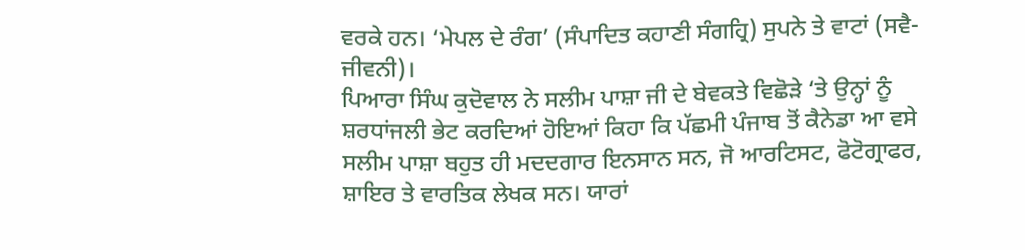ਵਰਕੇ ਹਨ। ‘ਮੇਪਲ ਦੇ ਰੰਗ’ (ਸੰਪਾਦਿਤ ਕਹਾਣੀ ਸੰਗਹ੍ਰਿ) ਸੁਪਨੇ ਤੇ ਵਾਟਾਂ (ਸਵੈ-ਜੀਵਨੀ)।
ਪਿਆਰਾ ਸਿੰਘ ਕੁਦੋਵਾਲ ਨੇ ਸਲੀਮ ਪਾਸ਼ਾ ਜੀ ਦੇ ਬੇਵਕਤੇ ਵਿਛੋੜੇ ‘ਤੇ ਉਨ੍ਹਾਂ ਨੂੰ ਸ਼ਰਧਾਂਜਲੀ ਭੇਟ ਕਰਦਿਆਂ ਹੋਇਆਂ ਕਿਹਾ ਕਿ ਪੱਛਮੀ ਪੰਜਾਬ ਤੋਂ ਕੈਨੇਡਾ ਆ ਵਸੇ ਸਲੀਮ ਪਾਸ਼ਾ ਬਹੁਤ ਹੀ ਮਦਦਗਾਰ ਇਨਸਾਨ ਸਨ, ਜੋ ਆਰਟਿਸਟ, ਫੋਟੋਗ੍ਰਾਫਰ, ਸ਼ਾਇਰ ਤੇ ਵਾਰਤਿਕ ਲੇਖਕ ਸਨ। ਯਾਰਾਂ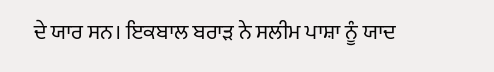ਦੇ ਯਾਰ ਸਨ। ਇਕਬਾਲ ਬਰਾੜ ਨੇ ਸਲੀਮ ਪਾਸ਼ਾ ਨੂੰ ਯਾਦ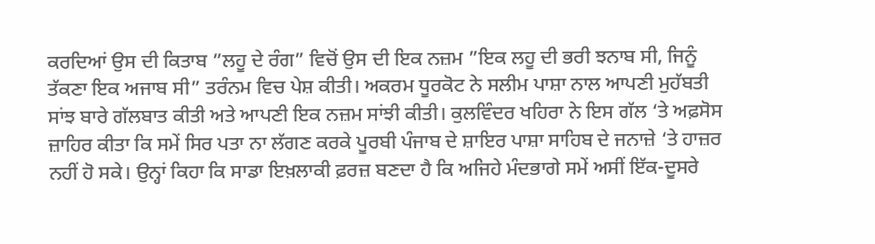ਕਰਦਿਆਂ ਉਸ ਦੀ ਕਿਤਾਬ ”ਲਹੂ ਦੇ ਰੰਗ” ਵਿਚੋਂ ਉਸ ਦੀ ਇਕ ਨਜ਼ਮ ”ਇਕ ਲਹੂ ਦੀ ਭਰੀ ਝਨਾਬ ਸੀ, ਜਿਨੂੰ ਤੱਕਣਾ ਇਕ ਅਜਾਬ ਸੀ” ਤਰੰਨਮ ਵਿਚ ਪੇਸ਼ ਕੀਤੀ। ਅਕਰਮ ਧੂਰਕੋਟ ਨੇ ਸਲੀਮ ਪਾਸ਼ਾ ਨਾਲ ਆਪਣੀ ਮੁਹੱਬਤੀ ਸਾਂਝ ਬਾਰੇ ਗੱਲਬਾਤ ਕੀਤੀ ਅਤੇ ਆਪਣੀ ਇਕ ਨਜ਼ਮ ਸਾਂਝੀ ਕੀਤੀ। ਕੁਲਵਿੰਦਰ ਖਹਿਰਾ ਨੇ ਇਸ ਗੱਲ ‘ਤੇ ਅਫ਼ਸੋਸ ਜ਼ਾਹਿਰ ਕੀਤਾ ਕਿ ਸਮੇਂ ਸਿਰ ਪਤਾ ਨਾ ਲੱਗਣ ਕਰਕੇ ਪੂਰਬੀ ਪੰਜਾਬ ਦੇ ਸ਼ਾਇਰ ਪਾਸ਼ਾ ਸਾਹਿਬ ਦੇ ਜਨਾਜ਼ੇ ‘ਤੇ ਹਾਜ਼ਰ ਨਹੀਂ ਹੋ ਸਕੇ। ਉਨ੍ਹਾਂ ਕਿਹਾ ਕਿ ਸਾਡਾ ਇਖ਼ਲਾਕੀ ਫ਼ਰਜ਼ ਬਣਦਾ ਹੈ ਕਿ ਅਜਿਹੇ ਮੰਦਭਾਗੇ ਸਮੇਂ ਅਸੀਂ ਇੱਕ-ਦੂਸਰੇ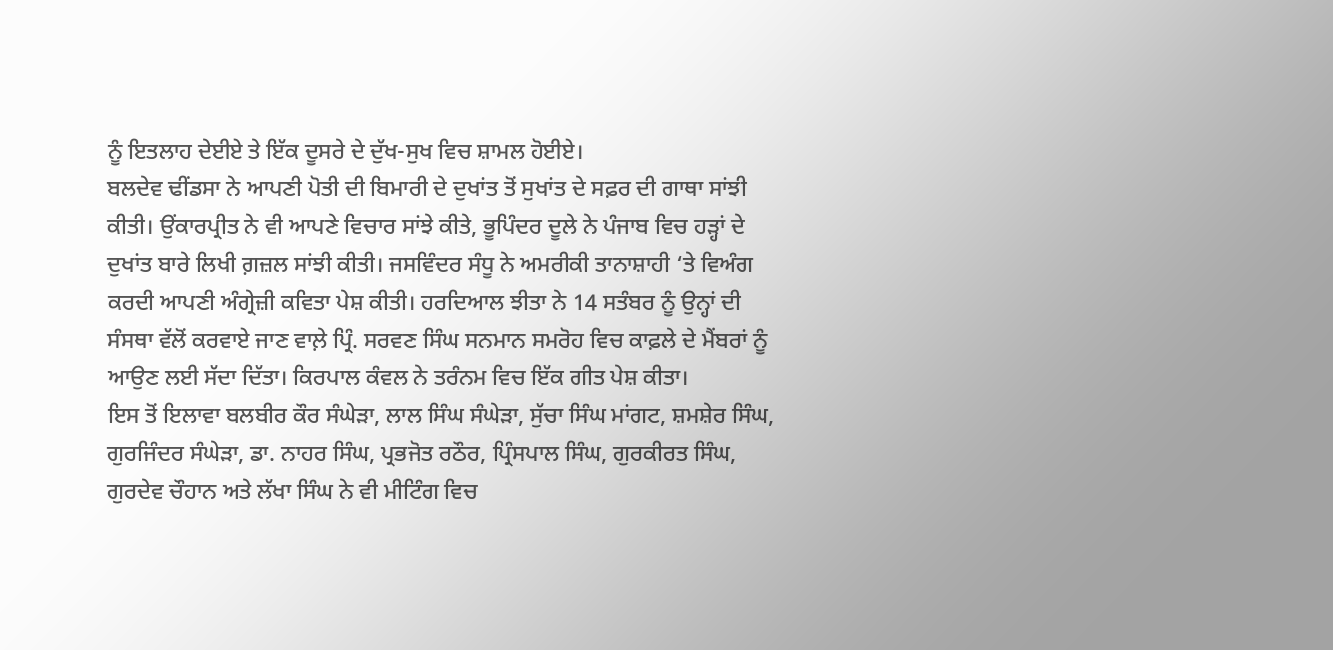ਨੂੰ ਇਤਲਾਹ ਦੇਈਏ ਤੇ ਇੱਕ ਦੂਸਰੇ ਦੇ ਦੁੱਖ-ਸੁਖ ਵਿਚ ਸ਼ਾਮਲ ਹੋਈਏ।
ਬਲਦੇਵ ਢੀਂਡਸਾ ਨੇ ਆਪਣੀ ਪੋਤੀ ਦੀ ਬਿਮਾਰੀ ਦੇ ਦੁਖਾਂਤ ਤੋਂ ਸੁਖਾਂਤ ਦੇ ਸਫ਼ਰ ਦੀ ਗਾਥਾ ਸਾਂਝੀ ਕੀਤੀ। ਉਂਕਾਰਪ੍ਰੀਤ ਨੇ ਵੀ ਆਪਣੇ ਵਿਚਾਰ ਸਾਂਝੇ ਕੀਤੇ, ਭੂਪਿੰਦਰ ਦੂਲੇ ਨੇ ਪੰਜਾਬ ਵਿਚ ਹੜ੍ਹਾਂ ਦੇ ਦੁਖਾਂਤ ਬਾਰੇ ਲਿਖੀ ਗ਼ਜ਼ਲ ਸਾਂਝੀ ਕੀਤੀ। ਜਸਵਿੰਦਰ ਸੰਧੂ ਨੇ ਅਮਰੀਕੀ ਤਾਨਾਸ਼ਾਹੀ ‘ਤੇ ਵਿਅੰਗ ਕਰਦੀ ਆਪਣੀ ਅੰਗ੍ਰੇਜ਼ੀ ਕਵਿਤਾ ਪੇਸ਼ ਕੀਤੀ। ਹਰਦਿਆਲ ਝੀਤਾ ਨੇ 14 ਸਤੰਬਰ ਨੂੰ ਉਨ੍ਹਾਂ ਦੀ ਸੰਸਥਾ ਵੱਲੋਂ ਕਰਵਾਏ ਜਾਣ ਵਾਲ਼ੇ ਪ੍ਰਿੰ. ਸਰਵਣ ਸਿੰਘ ਸਨਮਾਨ ਸਮਰੋਹ ਵਿਚ ਕਾਫ਼ਲੇ ਦੇ ਮੈਂਬਰਾਂ ਨੂੰ ਆਉਣ ਲਈ ਸੱਦਾ ਦਿੱਤਾ। ਕਿਰਪਾਲ ਕੰਵਲ ਨੇ ਤਰੰਨਮ ਵਿਚ ਇੱਕ ਗੀਤ ਪੇਸ਼ ਕੀਤਾ।
ਇਸ ਤੋਂ ਇਲਾਵਾ ਬਲਬੀਰ ਕੌਰ ਸੰਘੇੜਾ, ਲਾਲ ਸਿੰਘ ਸੰਘੇੜਾ, ਸੁੱਚਾ ਸਿੰਘ ਮਾਂਗਟ, ਸ਼ਮਸ਼ੇਰ ਸਿੰਘ, ਗੁਰਜਿੰਦਰ ਸੰਘੇੜਾ, ਡਾ. ਨਾਹਰ ਸਿੰਘ, ਪ੍ਰਭਜੋਤ ਰਠੌਰ, ਪ੍ਰਿੰਸਪਾਲ ਸਿੰਘ, ਗੁਰਕੀਰਤ ਸਿੰਘ, ਗੁਰਦੇਵ ਚੌਹਾਨ ਅਤੇ ਲੱਖਾ ਸਿੰਘ ਨੇ ਵੀ ਮੀਟਿੰਗ ਵਿਚ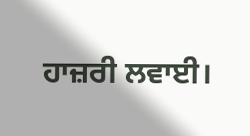ਹਾਜ਼ਰੀ ਲਵਾਈ।